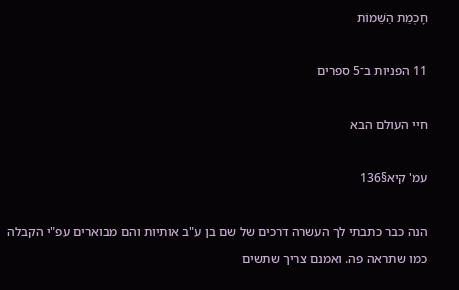חָכְמַת הַשֵּׁמוֹת

11 הפניות ב־5 ספרים

חיי העולם הבא

עמ' קיא§136

הנה כבר כתבתי לך העשרה דרכים של שם בן ע"ב אותיות והם מבוארים עפ"י הקבלה כמו שתראה פה. ואמנם צריך שתשים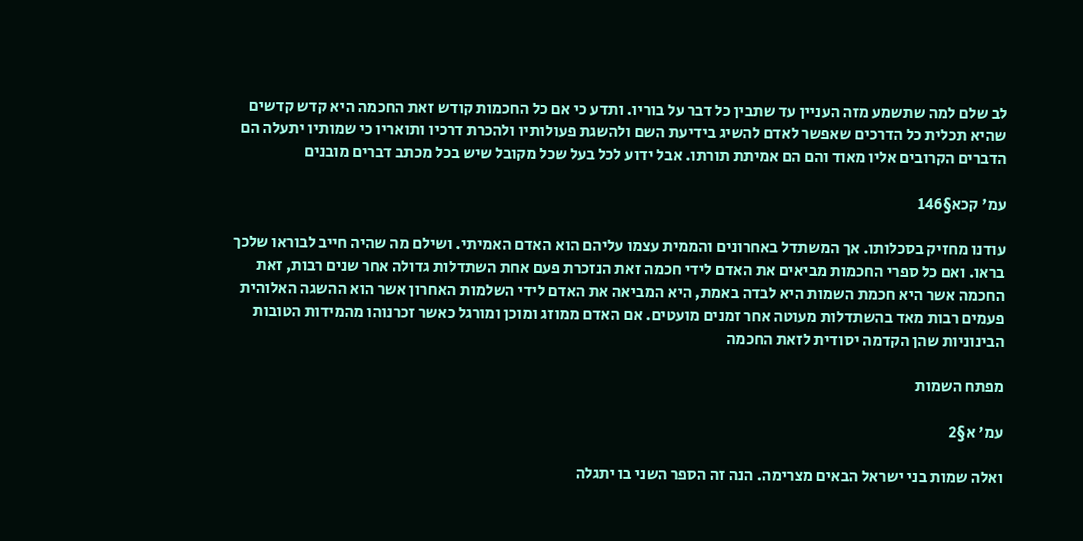לב שלם למה שתשמע מזה העניין עד שתבין כל דבר על בוריו. ותדע כי אם כל החכמות קודש זאת החכמה היא קדש קדשים שהיא תכלית כל הדרכים שאפשר לאדם להשיג בידיעת השם ולהשגת פעולותיו ולהכרת דרכיו ותואריו כי שמותיו יתעלה הם הדברים הקרובים אליו מאוד והם הם אמיתת תורתו. אבל ידוע לכל בעל שכל מקובל שיש בכל מכתב דברים מובנים

עמ' קכא§146

עודנו מחזיק בסכלותו. אך המשתדל באחרונים והממית עצמו עליהם הוא האדם האמיתי. ושילם מה שהיה חייב לבוראו שלכך בראו. ואם כל ספרי החכמות מביאים את האדם לידי חכמה זאת הנזכרת פעם אחת השתדלות גדולה אחר שנים רבות, זאת החכמה אשר היא חכמת השמות היא לבדה באמת, היא המביאה את האדם לידי השלמות האחרון אשר הוא ההשגה האלוהית פעמים רבות מאד בהשתדלות מעוטה אחר זמנים מועטים. אם האדם ממוזג ומוכן ומורגל כאשר זכרנוהו מהמידות הטובות הבינוניות שהן הקדמה יסודית לזאת החכמה

מפתח השמות

עמ' א§2

ואלה שמות בני ישראל הבאים מצרימה. הנה זה הספר השני בו יתגלה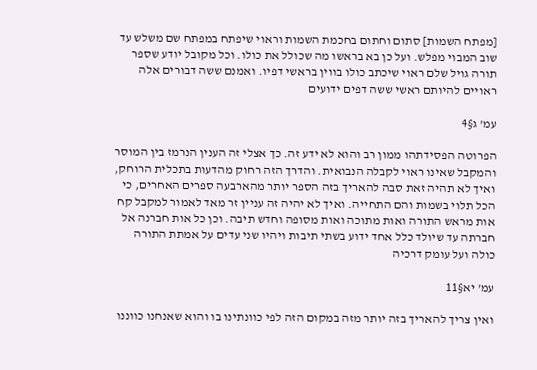[מפתח השמות] סתום וחתום בחכמת השמות וראוי שיפתח במפתח שם משלש עד שוב המבוי מפלש. ועל כן בא בראשו מה שכולל את כולו. וכל מקובל יודע שספר תורה גויל שלם ראוי שיכתב כולו בווין בראשי דפיו. ואמנם ששה דבורים אלה ראויים להיותם ראשי ששה דפים ידועים

עמ' ג§4

הפרוטה הפסידתהו ממון רב והוא לא ידע זה. כך אצלי זה הענין הנרמז בין המוסר והמקבל שאינו ראוי לקבלה הנבואית. והדרך הזה רחוק מהדעות בתכלית הרוחק, ואיך לא תהיה זאת סבה להאריך בזה הספר יותר מהארבעה ספרים האחרים, כי הכל תלוי בשמות והם התחייה. ואיך לא יהיה זה עניין זר מאד לאמור למקבל קח אות מראש התורה ואות מתוכה ואות מסופה וחדש תיבה. וכן כל אות חברנה אל חברתה עד שיולד כלל אחד ידוע בשתי תיבות ויהיו שני עדים על אמתת התורה כולה ועל עומק דרכיה

עמ' יא§11

ואין צריך להאריך בזה יותר מזה במקום הזה לפי כוונתינו בו והוא שאנחנו כווננו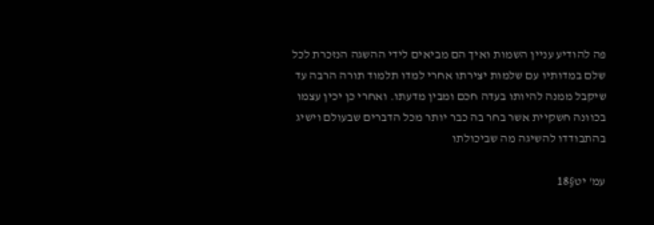פה להודיע עניין השמות ואיך הם מביאים לידי ההשגה הנזכרת לכל שלם במדותיו עם שלמות יצירתו אחרי למדו תלמוד תורה הרבה עד שיקבל ממנה להיותו בעדה חכם ומבין מדעתו. ואחרי כן יכין עצמו בכוונה חשקיית אשר בחר בה כבר יותר מכל הדברים שבעולם וישיג בהתבודדו להשיגה מה שביכולתו

עמ' יט§18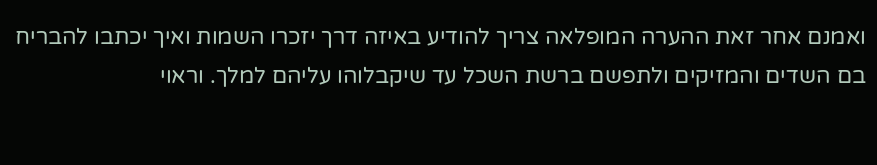ואמנם אחר זאת ההערה המופלאה צריך להודיע באיזה דרך יזכרו השמות ואיך יכתבו להבריח בם השדים והמזיקים ולתפשם ברשת השכל עד שיקבלוהו עליהם למלך. וראוי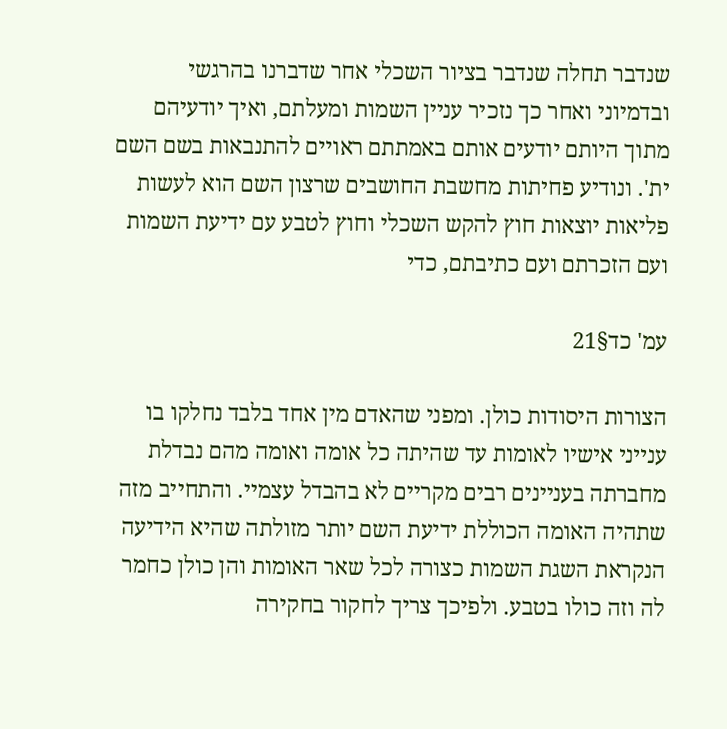שנדבר תחלה שנדבר בציור השכלי אחר שדברנו בהרגשי ובדמיוני ואחר כך נזכיר עניין השמות ומעלתם, ואיך יודעיהם מתוך היותם יודעים אותם באמתתם ראויים להתנבאות בשם השם ית'. ונודיע פחיתות מחשבת החושבים שרצון השם הוא לעשות פליאות יוצאות חוץ להקש השכלי וחוץ לטבע עם ידיעת השמות ועם הזכרתם ועם כתיבתם, כדי

עמ' כד§21

הצורות היסודות כולן. ומפני שהאדם מין אחד בלבד נחלקו בו ענייני אישיו לאומות עד שהיתה כל אומה ואומה מהם נבדלת מחברתה בעניינים רבים מקריים לא בהבדל עצמיי. והתחייב מזה שתהיה האומה הכוללת ידיעת השם יותר מזולתה שהיא הידיעה הנקראת השגת השמות כצורה לכל שאר האומות והן כולן כחמר לה וזה כולו בטבע. ולפיכך צריך לחקור בחקירה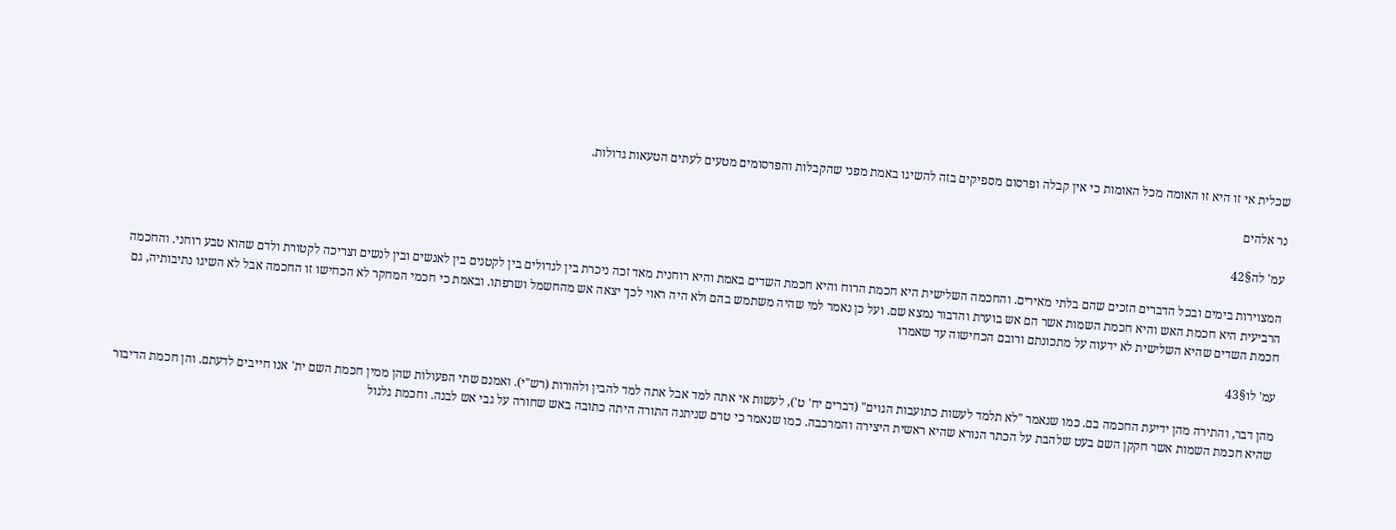שכלית אי זו היא זו האומה מכל האומות כי אין קבלה ופרסום מספיקים בזה להשיגו באמת מפני שהקבלות והפרסומים מטעים לעתים הטעאות גדולות.

נר אלהים

עמ' לה§42

המצוירות בימים ובכל הדברים הזכים שהם בלתי מאירים. והחכמה השלישית היא חכמת הרוח והיא חכמת השדים באמת והיא רוחנית מאד זכה ניכרת בין לגדולים בין לקטנים בין לאנשים ובין לנשים וצריכה לקטורת ולדם שהוא טבע רוחני. והחכמה הרביעית היא חכמת האש והיא חכמת השמות אשר הם אש בוערת והדבור נמצא שם. ועל כן נאמר למי שהיה משתמש בהם ולא היה ראוי לכך יצאה אש מהחשמל ושרפתו. ובאמת כי חכמי המחקר לא הכחישו זו החכמה אבל לא השיגו נתיבותיה, גם חכמת השדים שהיא השלישית לא ידעוה על מתכונתם ורובם הכחישוה עד שאמרו

עמ' לו§43

מהן דבר, והתירה מהן ידיעת החכמה בם. כמו שנאמר "לא תלמד לעשות כתועבות הגוים" (דברים יח' ט'), לעשות אי אתה למד אבל אתה למד להבין ולהורות (רש"י). ואמנם שתי הפעולות שהן ממין חכמת השם ית' אנו חייבים לדעתם. והן חכמת הדיבור שהיא חכמת השמות אשר חקקן השם בעט שלהבת על הכתר הנורא שהיא ראשית היצירה והמרכבה. כמו שנאמר כי טרם שניתנה התורה היתה כתובה באש שחורה על גבי אש לבנה. וחכמת גלגול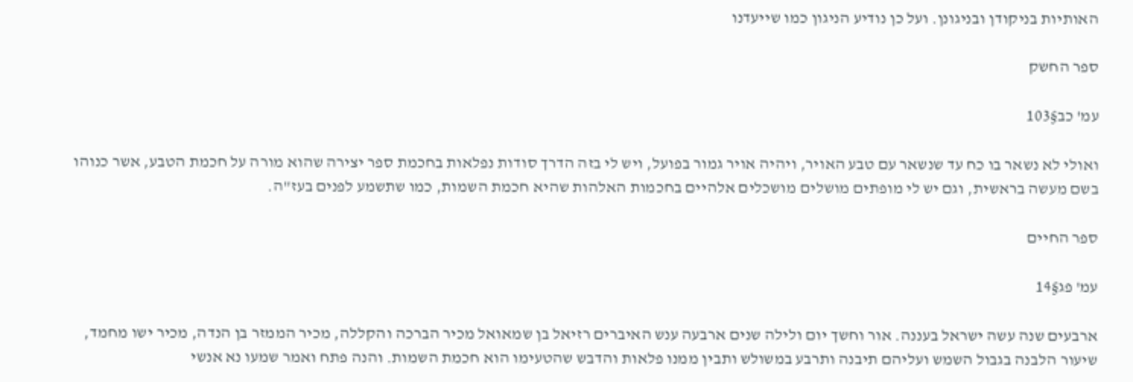האותיות בניקודן ובניגונן. ועל כן נודיע הניגון כמו שייעדנו

ספר החשק

עמ' כב§103

ואולי לא נשאר בו כח עד שנשאר עם טבע האויר, ויהיה אויר גמור בפועל, ויש לי בזה הדרך סודות נפלאות בחכמת ספר יצירה שהוא מורה על חכמת הטבע, אשר כנוהו בשם מעשה בראשית, וגם יש לי מופתים מושלים מושכלים אלהיים בחכמות האלהות שהיא חכמת השמות, כמו שתשמע לפנים בעז"ה.

ספר החיים

עמ' פג§14

ארבעים שנה עשה ישראל בעננה. אור וחשך יום ולילה שנים ארבעה ענש האיברים רזיאל בן שמאואל מכיר הברכה והקללה, מכיר הממזר בן הנדה, מכיר ישו מחמד, שיעור הלבנה בגבול השמש ועליהם תיבנה ותרבע במשולש ותבין ממנו פלאות והדבש שהטעימו הוא חכמת השמות. והנה פתח ואמר שמעו נא אנשי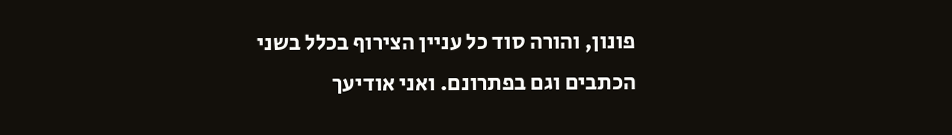פונון, והורה סוד כל עניין הצירוף בכלל בשני הכתבים וגם בפתרונם. ואני אודיעך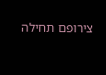צירופם תחילה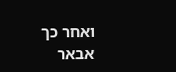ואחר כך אבאר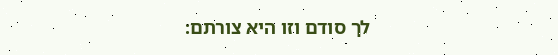לך סודם וזו היא צורתם: